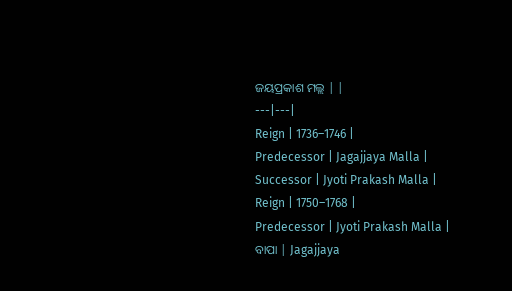ଜୟପ୍ରକାଶ ମଲ୍ଲ | |
---|---|
Reign | 1736–1746 |
Predecessor | Jagajjaya Malla |
Successor | Jyoti Prakash Malla |
Reign | 1750–1768 |
Predecessor | Jyoti Prakash Malla |
ବାପା | Jagajjaya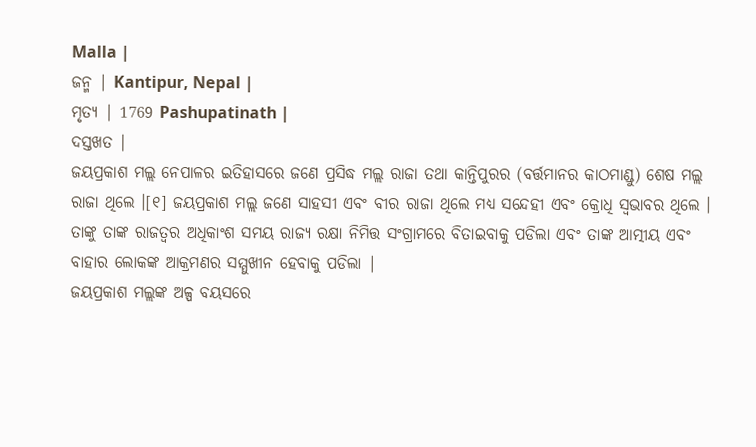Malla |
ଜନ୍ମ | Kantipur, Nepal |
ମୃତ୍ୟ | 1769 Pashupatinath |
ଦସ୍ତଖତ |
ଜୟପ୍ରକାଶ ମଲ୍ଲ ନେପାଳର ଇତିହାସରେ ଜଣେ ପ୍ରସିଦ୍ଧ ମଲ୍ଲ ରାଜା ତଥା କାନ୍ତିପୁରର (ବର୍ତ୍ତମାନର କାଠମାଣ୍ଡୁ) ଶେଷ ମଲ୍ଲ ରାଜା ଥିଲେ ।[୧] ଜୟପ୍ରକାଶ ମଲ୍ଲ ଜଣେ ସାହସୀ ଏବଂ ବୀର ରାଜା ଥିଲେ ମଧ୍ୟ ସନ୍ଦେହୀ ଏବଂ କ୍ରୋଧି ସ୍ଵଭାବର ଥିଲେ । ତାଙ୍କୁ ତାଙ୍କ ରାଜତ୍ୱର ଅଧିକାଂଶ ସମୟ ରାଜ୍ୟ ରକ୍ଷା ନିମିତ୍ତ ସଂଗ୍ରାମରେ ବିତାଇବାକୁ ପଡିଲା ଏବଂ ତାଙ୍କ ଆତ୍ମୀୟ ଏବଂ ବାହାର ଲୋକଙ୍କ ଆକ୍ରମଣର ସମ୍ମୁଖୀନ ହେବାକୁ ପଡିଲା |
ଜୟପ୍ରକାଶ ମଲ୍ଲଙ୍କ ଅଳ୍ପ ବୟସରେ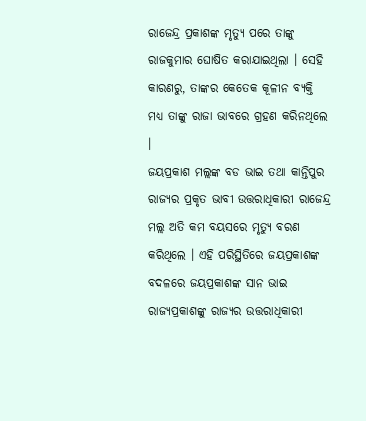ରାଜେନ୍ଦ୍ର ପ୍ରକାଶଙ୍କ ମୃତ୍ୟୁ ପରେ ତାଙ୍କୁ ରାଜକୁମାର ଘୋଷିତ କରାଯାଇଥିଲା । ସେହି କାରଣରୁ, ତାଙ୍କର କେତେକ କୂଳୀନ ବ୍ୟକ୍ତି ମଧ୍ୟ ତାଙ୍କୁ ରାଜା ଭାବରେ ଗ୍ରହଣ କରିନଥିଲେ ।
ଜୟପ୍ରକାଶ ମଲ୍ଲଙ୍କ ବଡ ଭାଇ ତଥା କାନ୍ତିପୁର ରାଜ୍ୟର ପ୍ରକୃତ ଭାବୀ ଉତ୍ତରାଧିକାରୀ ରାଜେନ୍ଦ୍ର ମଲ୍ଲ ଅତି କମ ବୟସରେ ମୃତ୍ୟୁ ବରଣ କରିଥିଲେ । ଏହି ପରିସ୍ଥିତିରେ ଜୟପ୍ରକାଶଙ୍କ ବଦଳରେ ଜୟପ୍ରକାଶଙ୍କ ସାନ ଭାଇ ରାଜ୍ୟପ୍ରକାଶଙ୍କୁ ରାଜ୍ୟର ଉତ୍ତରାଧିକାରୀ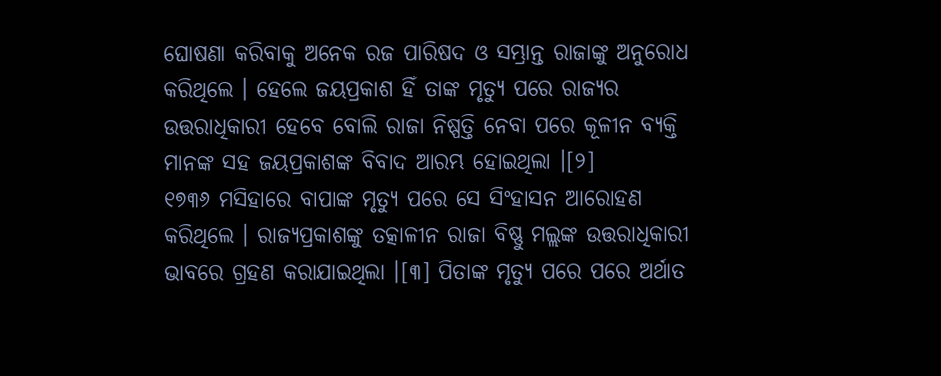ଘୋଷଣା କରିବାକୁ ଅନେକ ରଜ ପାରିଷଦ ଓ ସମ୍ଭ୍ରାନ୍ତ ରାଜାଙ୍କୁ ଅନୁରୋଧ କରିଥିଲେ । ହେଲେ ଜୟପ୍ରକାଶ ହିଁ ତାଙ୍କ ମୃତ୍ୟୁ ପରେ ରାଜ୍ୟର ଉତ୍ତରାଧିକାରୀ ହେବେ ବୋଲି ରାଜା ନିଷ୍ପତ୍ତି ନେବା ପରେ କୂଳୀନ ବ୍ୟକ୍ତି ମାନଙ୍କ ସହ ଜୟପ୍ରକାଶଙ୍କ ବିବାଦ ଆରମ୍ଭ ହୋଇଥିଲା ।[୨]
୧୭୩୬ ମସିହାରେ ବାପାଙ୍କ ମୃତ୍ୟୁ ପରେ ସେ ସିଂହାସନ ଆରୋହଣ କରିଥିଲେ । ରାଜ୍ୟପ୍ରକାଶଙ୍କୁ ତତ୍କାଳୀନ ରାଜା ବିଷ୍ଣୁ ମଲ୍ଲଙ୍କ ଉତ୍ତରାଧିକାରୀ ଭାବରେ ଗ୍ରହଣ କରାଯାଇଥିଲା ।[୩] ପିତାଙ୍କ ମୃତ୍ୟୁ ପରେ ପରେ ଅର୍ଥାତ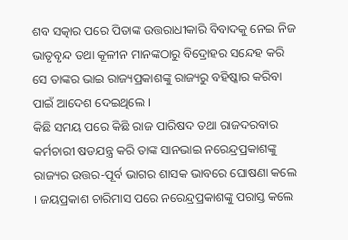ଶବ ସତ୍କାର ପରେ ପିତାଙ୍କ ଉତ୍ତରାଧୀକାରି ବିବାଦକୁ ନେଇ ନିଜ ଭାତୃବୃନ୍ଦ ତଥା କୂଳୀନ ମାନଙ୍କଠାରୁ ବିଦ୍ରୋହର ସନ୍ଦେହ କରି ସେ ତାଙ୍କର ଭାଇ ରାଜ୍ୟପ୍ରକାଶଙ୍କୁ ରାଜ୍ୟରୁ ବହିଷ୍କାର କରିବା ପାଇଁ ଆଦେଶ ଦେଇଥିଲେ ।
କିଛି ସମୟ ପରେ କିଛି ରାଜ ପାରିଷଦ ତଥା ରାଜଦରବାର କର୍ମଚାରୀ ଷଡଯନ୍ତ୍ର କରି ତାଙ୍କ ସାନଭାଇ ନରେନ୍ଦ୍ରପ୍ରକାଶଙ୍କୁ ରାଜ୍ୟର ଉତ୍ତର-ପୂର୍ବ ଭାଗର ଶାସକ ଭାବରେ ଘୋଷଣା କଲେ । ଜୟପ୍ରକାଶ ଚାରିମାସ ପରେ ନରେନ୍ଦ୍ରପ୍ରକାଶଙ୍କୁ ପରାସ୍ତ କଲେ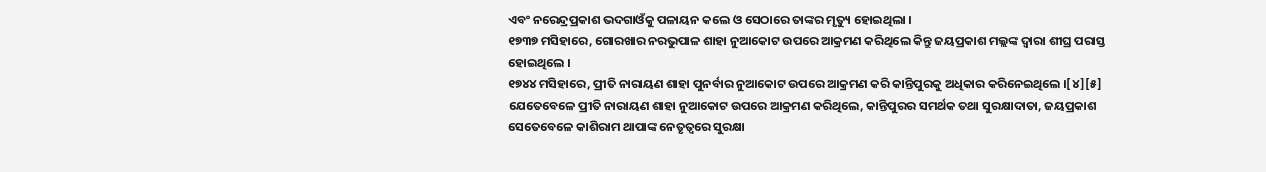ଏବଂ ନରେନ୍ଦ୍ରପ୍ରକାଶ ଭଦଗାଓଁକୁ ପଳାୟନ କଲେ ଓ ସେଠାରେ ତାଙ୍କର ମୃତ୍ୟୁ ହୋଇଥିଲା ।
୧୭୩୭ ମସିହାରେ, ଗୋରଖାର ନରଭୁପାଳ ଶାହା ନୁଆକୋଟ ଉପରେ ଆକ୍ରମଣ କରିଥିଲେ କିନ୍ତୁ ଜୟପ୍ରକାଶ ମଲ୍ଲଙ୍କ ଦ୍ଵାରା ଶୀଘ୍ର ପରାସ୍ତ ହୋଇଥିଲେ ।
୧୭୪୪ ମସିହାରେ, ପ୍ରୀତି ନାରାୟଣ ଶାହା ପୁନର୍ବାର ନୁଆକୋଟ ଉପରେ ଆକ୍ରମଣ କରି କାନ୍ତିପୁରକୁ ଅଧିକାର କରିନେଇଥିଲେ ।[୪][୫]
ଯେତେବେଳେ ପ୍ରୀତି ନାରାୟଣ ଶାହା ନୁଆକୋଟ ଉପରେ ଆକ୍ରମଣ କରିଥିଲେ, କାନ୍ତିପୁରର ସମର୍ଥକ ତଥା ସୁରକ୍ଷାଦାତା, ଜୟପ୍ରକାଶ ସେତେବେଳେ କାଶିରାମ ଥାପାଙ୍କ ନେତୃତ୍ଵରେ ସୁରକ୍ଷା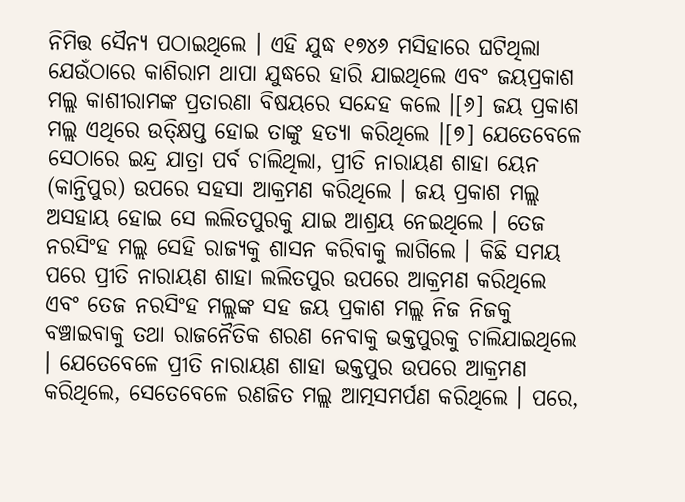ନିମିତ୍ତ ସୈନ୍ୟ ପଠାଇଥିଲେ । ଏହି ଯୁଦ୍ଧ ୧୭୪୬ ମସିହାରେ ଘଟିଥିଲା ଯେଉଁଠାରେ କାଶିରାମ ଥାପା ଯୁଦ୍ଧରେ ହାରି ଯାଇଥିଲେ ଏବଂ ଜୟପ୍ରକାଶ ମଲ୍ଲ କାଶୀରାମଙ୍କ ପ୍ରତାରଣା ବିଷୟରେ ସନ୍ଦେହ କଲେ ।[୬] ଜୟ ପ୍ରକାଶ ମଲ୍ଲ ଏଥିରେ ଉତ୍କ୍ଷିପ୍ତ ହୋଇ ତାଙ୍କୁ ହତ୍ୟା କରିଥିଲେ ।[୭] ଯେତେବେଳେ ସେଠାରେ ଇନ୍ଦ୍ର ଯାତ୍ରା ପର୍ବ ଚାଲିଥିଲା, ପ୍ରୀତି ନାରାୟଣ ଶାହା ୟେନ (କାନ୍ତିପୁର) ଉପରେ ସହସା ଆକ୍ରମଣ କରିଥିଲେ । ଜୟ ପ୍ରକାଶ ମଲ୍ଲ ଅସହାୟ ହୋଇ ସେ ଲଲିତପୁରକୁ ଯାଇ ଆଶ୍ରୟ ନେଇଥିଲେ । ତେଜ ନରସିଂହ ମଲ୍ଲ ସେହି ରାଜ୍ୟକୁ ଶାସନ କରିବାକୁ ଲାଗିଲେ । କିଛି ସମୟ ପରେ ପ୍ରୀତି ନାରାୟଣ ଶାହା ଲଲିତପୁର ଉପରେ ଆକ୍ରମଣ କରିଥିଲେ ଏବଂ ତେଜ ନରସିଂହ ମଲ୍ଲଙ୍କ ସହ ଜୟ ପ୍ରକାଶ ମଲ୍ଲ ନିଜ ନିଜକୁ ବଞ୍ଚାଇବାକୁ ତଥା ରାଜନୈତିକ ଶରଣ ନେବାକୁ ଭକ୍ତପୁରକୁ ଚାଲିଯାଇଥିଲେ । ଯେତେବେଳେ ପ୍ରୀତି ନାରାୟଣ ଶାହା ଭକ୍ତପୁର ଉପରେ ଆକ୍ରମଣ କରିଥିଲେ, ସେତେବେଳେ ରଣଜିତ ମଲ୍ଲ ଆତ୍ମସମର୍ପଣ କରିଥିଲେ । ପରେ,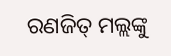ରଣଜିତ୍ ମଲ୍ଲଙ୍କୁ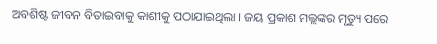ଅବଶିଷ୍ଟ ଜୀବନ ବିତାଇବାକୁ କାଶୀକୁ ପଠାଯାଇଥିଲା । ଜୟ ପ୍ରକାଶ ମଲ୍ଲଙ୍କର ମୃତ୍ୟୁ ପରେ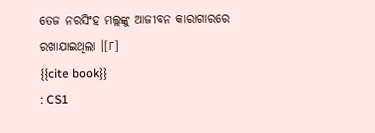ତେଜ ନରସିଂହ ମଲ୍ଲଙ୍କୁ ଆଜୀବନ କାରାଗାରରେ ରଖାଯାଇଥିଲା ।[୮]
{{cite book}}
: CS1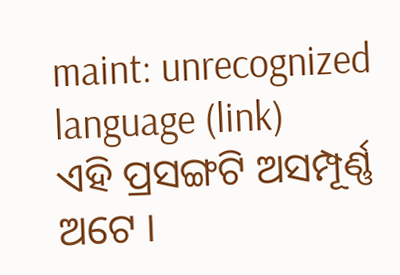maint: unrecognized language (link)
ଏହି ପ୍ରସଙ୍ଗଟି ଅସମ୍ପୂର୍ଣ୍ଣ ଅଟେ ।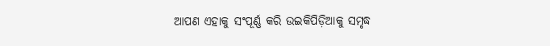ଆପଣ ଏହାକୁ ସଂପୂର୍ଣ୍ଣ କରି ଉଇକିପିଡ଼ିଆକୁ ସମୃଦ୍ଧ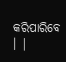କରିପାରିବେ । |